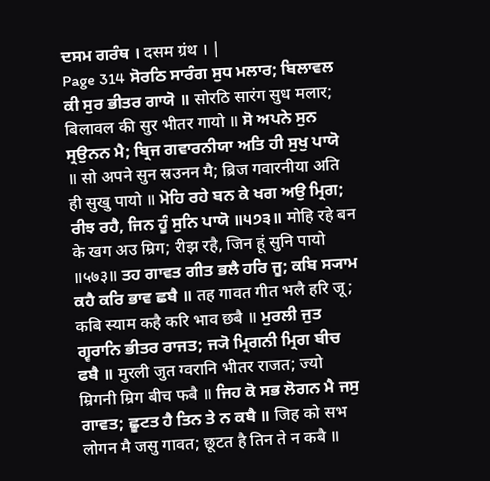ਦਸਮ ਗਰੰਥ । दसम ग्रंथ । |
Page 314 ਸੋਰਠਿ ਸਾਰੰਗ ਸੁਧ ਮਲਾਰ; ਬਿਲਾਵਲ ਕੀ ਸੁਰ ਭੀਤਰ ਗਾਯੋ ॥ सोरठि सारंग सुध मलार; बिलावल की सुर भीतर गायो ॥ ਸੋ ਅਪਨੇ ਸੁਨ ਸ੍ਰਉਨਨ ਮੈ; ਬ੍ਰਿਜ ਗਵਾਰਨੀਯਾ ਅਤਿ ਹੀ ਸੁਖੁ ਪਾਯੋ ॥ सो अपने सुन स्रउनन मै; ब्रिज गवारनीया अति ही सुखु पायो ॥ ਮੋਹਿ ਰਹੇ ਬਨ ਕੇ ਖਗ ਅਉ ਮ੍ਰਿਗ; ਰੀਝ ਰਹੈ, ਜਿਨ ਹੂੰ ਸੁਨਿ ਪਾਯੋ ॥੫੭੩॥ मोहि रहे बन के खग अउ म्रिग; रीझ रहै, जिन हूं सुनि पायो ॥५७३॥ ਤਹ ਗਾਵਤ ਗੀਤ ਭਲੈ ਹਰਿ ਜੂ; ਕਬਿ ਸ੍ਯਾਮ ਕਹੈ ਕਰਿ ਭਾਵ ਛਬੈ ॥ तह गावत गीत भलै हरि जू; कबि स्याम कहै करि भाव छबै ॥ ਮੁਰਲੀ ਜੁਤ ਗ੍ਵਰਾਨਿ ਭੀਤਰ ਰਾਜਤ; ਜ੍ਯੋ ਮ੍ਰਿਗਨੀ ਮ੍ਰਿਗ ਬੀਚ ਫਬੈ ॥ मुरली जुत ग्वरानि भीतर राजत; ज्यो म्रिगनी म्रिग बीच फबै ॥ ਜਿਹ ਕੋ ਸਭ ਲੋਗਨ ਮੈ ਜਸੁ ਗਾਵਤ; ਛੂਟਤ ਹੈ ਤਿਨ ਤੇ ਨ ਕਬੈ ॥ जिह को सभ लोगन मै जसु गावत; छूटत है तिन ते न कबै ॥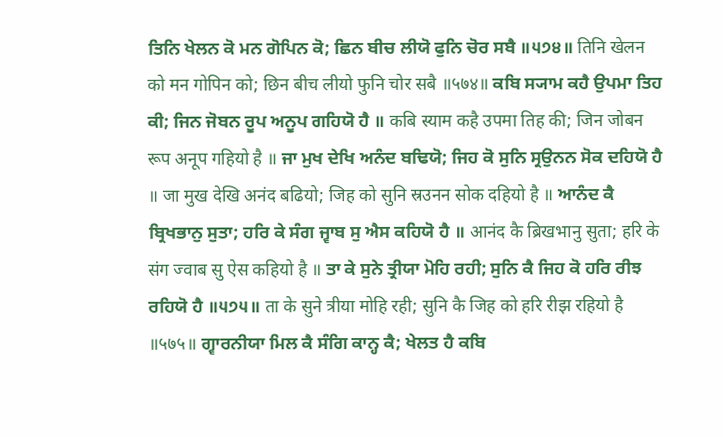ਤਿਨਿ ਖੇਲਨ ਕੋ ਮਨ ਗੋਪਿਨ ਕੋ; ਛਿਨ ਬੀਚ ਲੀਯੋ ਫੁਨਿ ਚੋਰ ਸਬੈ ॥੫੭੪॥ तिनि खेलन को मन गोपिन को; छिन बीच लीयो फुनि चोर सबै ॥५७४॥ ਕਬਿ ਸ੍ਯਾਮ ਕਹੈ ਉਪਮਾ ਤਿਹ ਕੀ; ਜਿਨ ਜੋਬਨ ਰੂਪ ਅਨੂਪ ਗਹਿਯੋ ਹੈ ॥ कबि स्याम कहै उपमा तिह की; जिन जोबन रूप अनूप गहियो है ॥ ਜਾ ਮੁਖ ਦੇਖਿ ਅਨੰਦ ਬਢਿਯੋ; ਜਿਹ ਕੋ ਸੁਨਿ ਸ੍ਰਉਨਨ ਸੋਕ ਦਹਿਯੋ ਹੈ ॥ जा मुख देखि अनंद बढियो; जिह को सुनि स्रउनन सोक दहियो है ॥ ਆਨੰਦ ਕੈ ਬ੍ਰਿਖਭਾਨੁ ਸੁਤਾ; ਹਰਿ ਕੇ ਸੰਗ ਜ੍ਵਾਬ ਸੁ ਐਸ ਕਹਿਯੋ ਹੈ ॥ आनंद कै ब्रिखभानु सुता; हरि के संग ज्वाब सु ऐस कहियो है ॥ ਤਾ ਕੇ ਸੁਨੇ ਤ੍ਰੀਯਾ ਮੋਹਿ ਰਹੀ; ਸੁਨਿ ਕੈ ਜਿਹ ਕੋ ਹਰਿ ਰੀਝ ਰਹਿਯੋ ਹੈ ॥੫੭੫॥ ता के सुने त्रीया मोहि रही; सुनि कै जिह को हरि रीझ रहियो है ॥५७५॥ ਗ੍ਵਾਰਨੀਯਾ ਮਿਲ ਕੈ ਸੰਗਿ ਕਾਨ੍ਹ ਕੈ; ਖੇਲਤ ਹੈ ਕਬਿ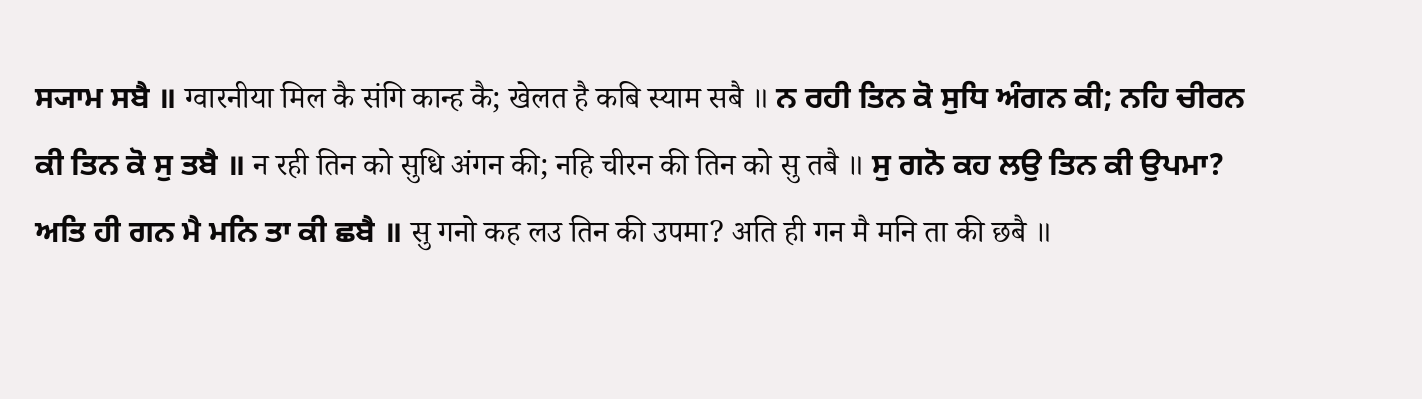ਸ੍ਯਾਮ ਸਬੈ ॥ ग्वारनीया मिल कै संगि कान्ह कै; खेलत है कबि स्याम सबै ॥ ਨ ਰਹੀ ਤਿਨ ਕੋ ਸੁਧਿ ਅੰਗਨ ਕੀ; ਨਹਿ ਚੀਰਨ ਕੀ ਤਿਨ ਕੋ ਸੁ ਤਬੈ ॥ न रही तिन को सुधि अंगन की; नहि चीरन की तिन को सु तबै ॥ ਸੁ ਗਨੋ ਕਹ ਲਉ ਤਿਨ ਕੀ ਉਪਮਾ? ਅਤਿ ਹੀ ਗਨ ਮੈ ਮਨਿ ਤਾ ਕੀ ਛਬੈ ॥ सु गनो कह लउ तिन की उपमा? अति ही गन मै मनि ता की छबै ॥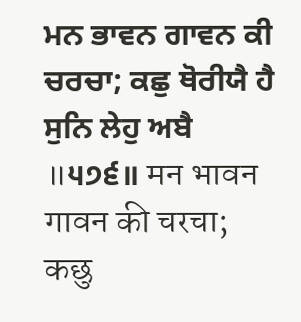ਮਨ ਭਾਵਨ ਗਾਵਨ ਕੀ ਚਰਚਾ; ਕਛੁ ਥੋਰੀਯੈ ਹੈ ਸੁਨਿ ਲੇਹੁ ਅਬੈ ॥੫੭੬॥ मन भावन गावन की चरचा; कछु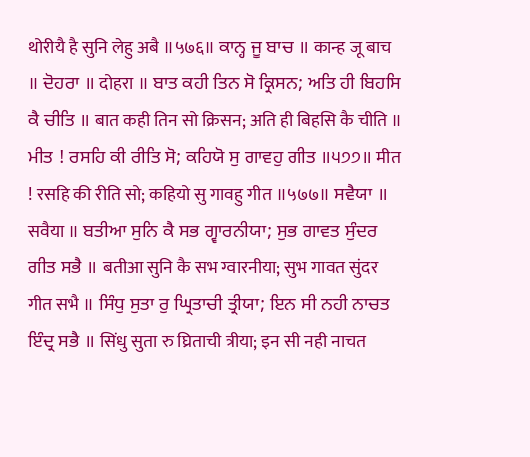थोरीयै है सुनि लेहु अबै ॥५७६॥ ਕਾਨ੍ਹ ਜੂ ਬਾਚ ॥ कान्ह जू बाच ॥ ਦੋਹਰਾ ॥ दोहरा ॥ ਬਾਤ ਕਹੀ ਤਿਨ ਸੋ ਕ੍ਰਿਸਨ; ਅਤਿ ਹੀ ਬਿਹਸਿ ਕੈ ਚੀਤਿ ॥ बात कही तिन सो क्रिसन; अति ही बिहसि कै चीति ॥ ਮੀਤ ! ਰਸਹਿ ਕੀ ਰੀਤਿ ਸੋ; ਕਹਿਯੋ ਸੁ ਗਾਵਹੁ ਗੀਤ ॥੫੭੭॥ मीत ! रसहि की रीति सो; कहियो सु गावहु गीत ॥५७७॥ ਸਵੈਯਾ ॥ सवैया ॥ ਬਤੀਆ ਸੁਨਿ ਕੈ ਸਭ ਗ੍ਵਾਰਨੀਯਾ; ਸੁਭ ਗਾਵਤ ਸੁੰਦਰ ਗੀਤ ਸਭੈ ॥ बतीआ सुनि कै सभ ग्वारनीया; सुभ गावत सुंदर गीत सभै ॥ ਸਿੰਧੁ ਸੁਤਾ ਰੁ ਘ੍ਰਿਤਾਚੀ ਤ੍ਰੀਯਾ; ਇਨ ਸੀ ਨਹੀ ਨਾਚਤ ਇੰਦ੍ਰ ਸਭੈ ॥ सिंधु सुता रु घ्रिताची त्रीया; इन सी नही नाचत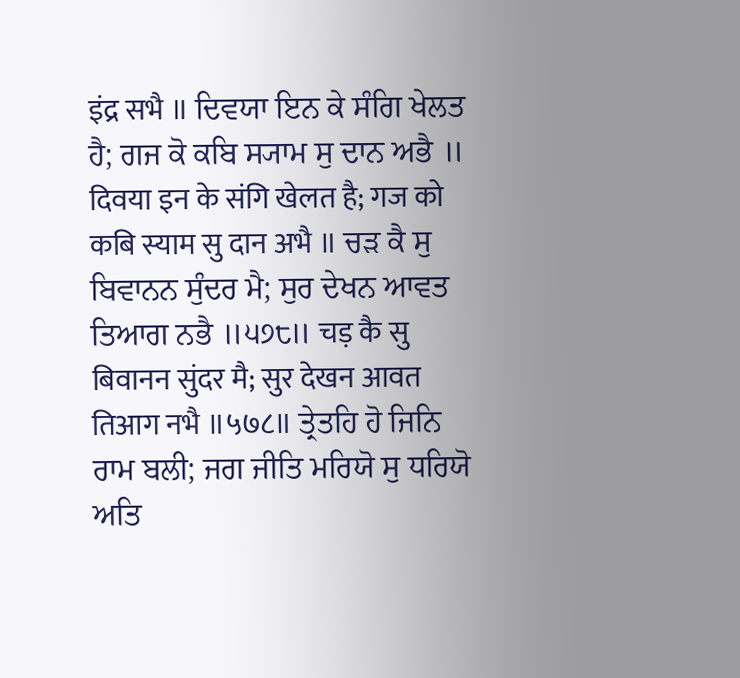इंद्र सभै ॥ ਦਿਵਯਾ ਇਨ ਕੇ ਸੰਗਿ ਖੇਲਤ ਹੈ; ਗਜ ਕੋ ਕਬਿ ਸ੍ਯਾਮ ਸੁ ਦਾਨ ਅਭੈ ॥ दिवया इन के संगि खेलत है; गज को कबि स्याम सु दान अभै ॥ ਚੜ ਕੈ ਸੁ ਬਿਵਾਨਨ ਸੁੰਦਰ ਮੈ; ਸੁਰ ਦੇਖਨ ਆਵਤ ਤਿਆਗ ਨਭੈ ॥੫੭੮॥ चड़ कै सु बिवानन सुंदर मै; सुर देखन आवत तिआग नभै ॥५७८॥ ਤ੍ਰੇਤਹਿ ਹੋ ਜਿਨਿ ਰਾਮ ਬਲੀ; ਜਗ ਜੀਤਿ ਮਰਿਯੋ ਸੁ ਧਰਿਯੋ ਅਤਿ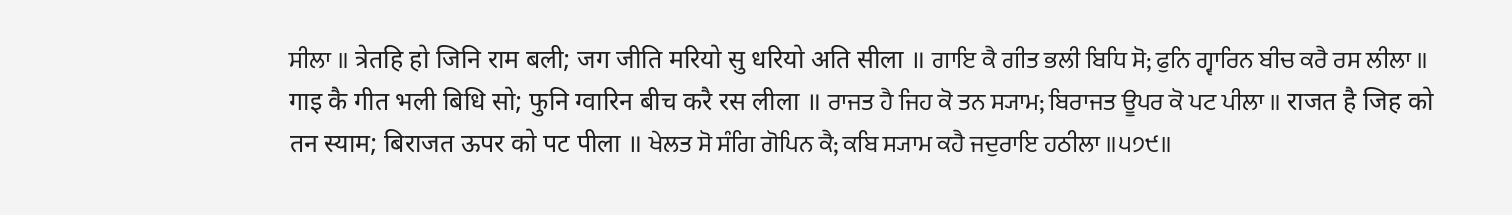ਸੀਲਾ ॥ त्रेतहि हो जिनि राम बली; जग जीति मरियो सु धरियो अति सीला ॥ ਗਾਇ ਕੈ ਗੀਤ ਭਲੀ ਬਿਧਿ ਸੋ; ਫੁਨਿ ਗ੍ਵਾਰਿਨ ਬੀਚ ਕਰੈ ਰਸ ਲੀਲਾ ॥ गाइ कै गीत भली बिधि सो; फुनि ग्वारिन बीच करै रस लीला ॥ ਰਾਜਤ ਹੈ ਜਿਹ ਕੋ ਤਨ ਸ੍ਯਾਮ; ਬਿਰਾਜਤ ਊਪਰ ਕੋ ਪਟ ਪੀਲਾ ॥ राजत है जिह को तन स्याम; बिराजत ऊपर को पट पीला ॥ ਖੇਲਤ ਸੋ ਸੰਗਿ ਗੋਪਿਨ ਕੈ; ਕਬਿ ਸ੍ਯਾਮ ਕਹੈ ਜਦੁਰਾਇ ਹਠੀਲਾ ॥੫੭੯॥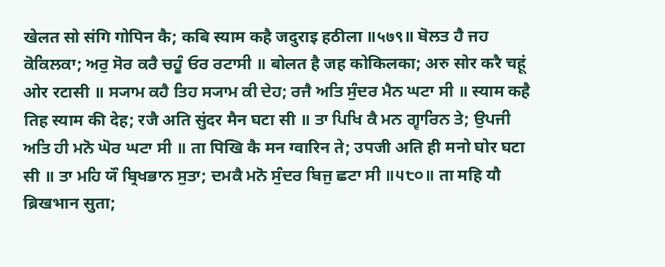खेलत सो संगि गोपिन कै; कबि स्याम कहै जदुराइ हठीला ॥५७९॥ ਬੋਲਤ ਹੈ ਜਹ ਕੋਕਿਲਕਾ; ਅਰੁ ਸੋਰ ਕਰੈ ਚਹੂੰ ਓਰ ਰਟਾਸੀ ॥ बोलत है जह कोकिलका; अरु सोर करै चहूं ओर रटासी ॥ ਸ੍ਯਾਮ ਕਹੈ ਤਿਹ ਸ੍ਯਾਮ ਕੀ ਦੇਹ; ਰਜੈ ਅਤਿ ਸੁੰਦਰ ਮੈਨ ਘਟਾ ਸੀ ॥ स्याम कहै तिह स्याम की देह; रजै अति सुंदर मैन घटा सी ॥ ਤਾ ਪਿਖਿ ਕੈ ਮਨ ਗ੍ਵਾਰਿਨ ਤੇ; ਉਪਜੀ ਅਤਿ ਹੀ ਮਨੋ ਘੋਰ ਘਟਾ ਸੀ ॥ ता पिखि कै मन ग्वारिन ते; उपजी अति ही मनो घोर घटा सी ॥ ਤਾ ਮਹਿ ਯੌ ਬ੍ਰਿਖਭਾਨ ਸੁਤਾ; ਦਮਕੈ ਮਨੋ ਸੁੰਦਰ ਬਿਜੁ ਛਟਾ ਸੀ ॥੫੮੦॥ ता महि यौ ब्रिखभान सुता;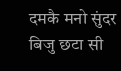दमकै मनो सुंदर बिजु छटा सी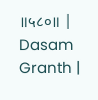॥५८०॥ |
Dasam Granth |